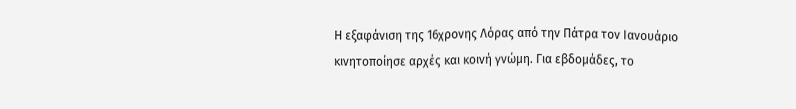Η εξαφάνιση της 16χρονης Λόρας από την Πάτρα τον Ιανουάριο κινητοποίησε αρχές και κοινή γνώμη. Για εβδομάδες, το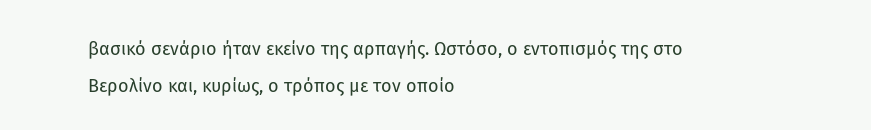βασικό σενάριο ήταν εκείνο της αρπαγής. Ωστόσο, ο εντοπισμός της στο Βερολίνο και, κυρίως, ο τρόπος με τον οποίο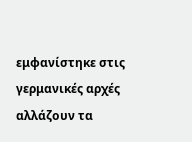εμφανίστηκε στις γερμανικές αρχές αλλάζουν τα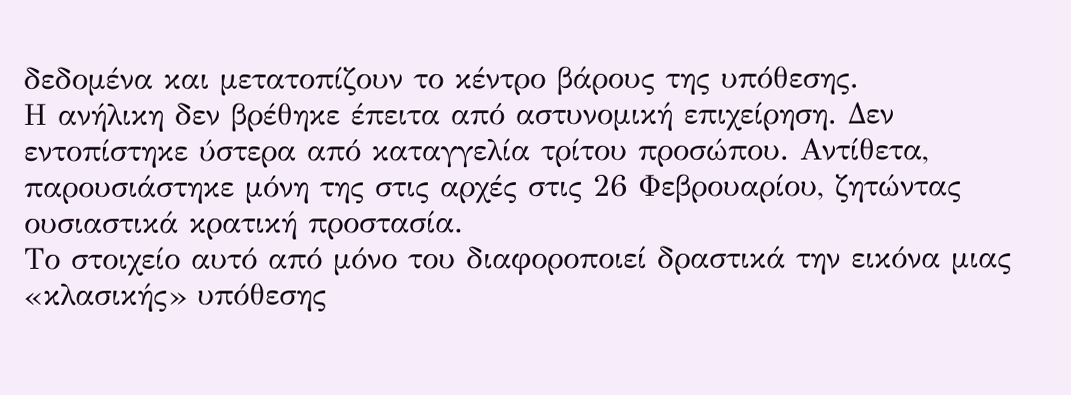δεδομένα και μετατοπίζουν το κέντρο βάρους της υπόθεσης.
Η ανήλικη δεν βρέθηκε έπειτα από αστυνομική επιχείρηση. Δεν εντοπίστηκε ύστερα από καταγγελία τρίτου προσώπου. Αντίθετα, παρουσιάστηκε μόνη της στις αρχές στις 26 Φεβρουαρίου, ζητώντας ουσιαστικά κρατική προστασία.
Το στοιχείο αυτό από μόνο του διαφοροποιεί δραστικά την εικόνα μιας «κλασικής» υπόθεσης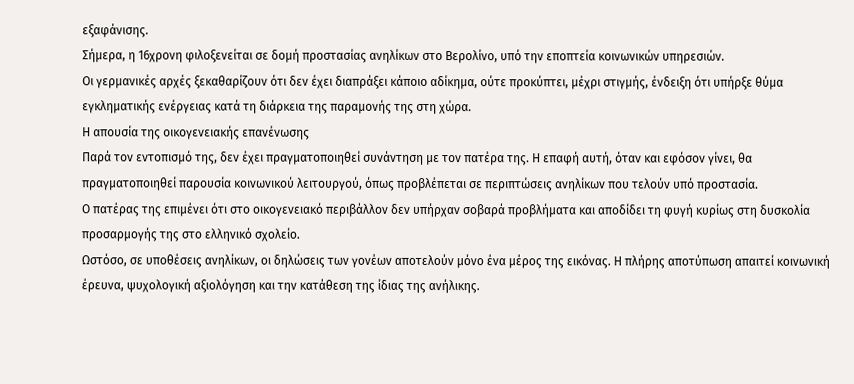εξαφάνισης.
Σήμερα, η 16χρονη φιλοξενείται σε δομή προστασίας ανηλίκων στο Βερολίνο, υπό την εποπτεία κοινωνικών υπηρεσιών.
Οι γερμανικές αρχές ξεκαθαρίζουν ότι δεν έχει διαπράξει κάποιο αδίκημα, ούτε προκύπτει, μέχρι στιγμής, ένδειξη ότι υπήρξε θύμα εγκληματικής ενέργειας κατά τη διάρκεια της παραμονής της στη χώρα.
Η απουσία της οικογενειακής επανένωσης
Παρά τον εντοπισμό της, δεν έχει πραγματοποιηθεί συνάντηση με τον πατέρα της. Η επαφή αυτή, όταν και εφόσον γίνει, θα πραγματοποιηθεί παρουσία κοινωνικού λειτουργού, όπως προβλέπεται σε περιπτώσεις ανηλίκων που τελούν υπό προστασία.
Ο πατέρας της επιμένει ότι στο οικογενειακό περιβάλλον δεν υπήρχαν σοβαρά προβλήματα και αποδίδει τη φυγή κυρίως στη δυσκολία προσαρμογής της στο ελληνικό σχολείο.
Ωστόσο, σε υποθέσεις ανηλίκων, οι δηλώσεις των γονέων αποτελούν μόνο ένα μέρος της εικόνας. Η πλήρης αποτύπωση απαιτεί κοινωνική έρευνα, ψυχολογική αξιολόγηση και την κατάθεση της ίδιας της ανήλικης.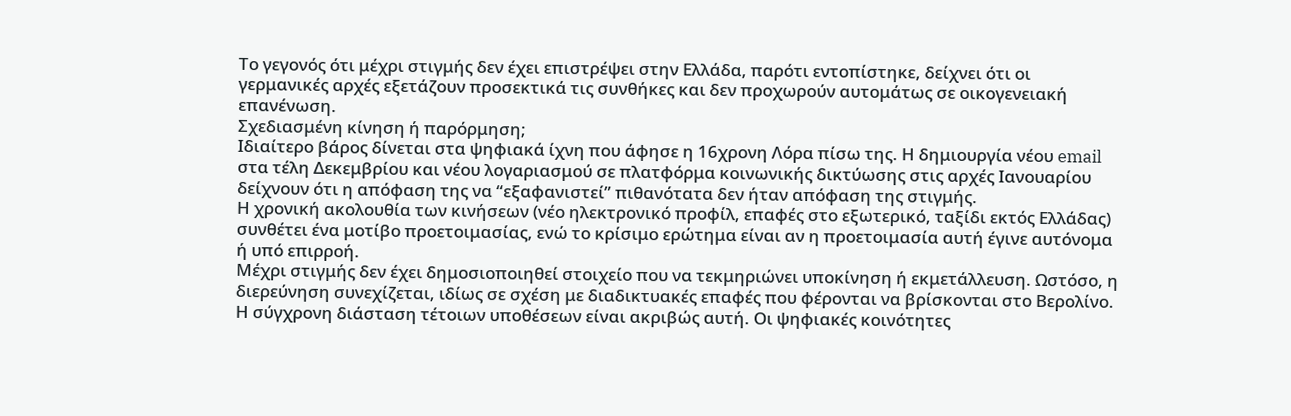Το γεγονός ότι μέχρι στιγμής δεν έχει επιστρέψει στην Ελλάδα, παρότι εντοπίστηκε, δείχνει ότι οι γερμανικές αρχές εξετάζουν προσεκτικά τις συνθήκες και δεν προχωρούν αυτομάτως σε οικογενειακή επανένωση.
Σχεδιασμένη κίνηση ή παρόρμηση;
Ιδιαίτερο βάρος δίνεται στα ψηφιακά ίχνη που άφησε η 16χρονη Λόρα πίσω της. Η δημιουργία νέου email στα τέλη Δεκεμβρίου και νέου λογαριασμού σε πλατφόρμα κοινωνικής δικτύωσης στις αρχές Ιανουαρίου δείχνουν ότι η απόφαση της να “εξαφανιστεί” πιθανότατα δεν ήταν απόφαση της στιγμής.
Η χρονική ακολουθία των κινήσεων (νέο ηλεκτρονικό προφίλ, επαφές στο εξωτερικό, ταξίδι εκτός Ελλάδας) συνθέτει ένα μοτίβο προετοιμασίας, ενώ το κρίσιμο ερώτημα είναι αν η προετοιμασία αυτή έγινε αυτόνομα ή υπό επιρροή.
Μέχρι στιγμής δεν έχει δημοσιοποιηθεί στοιχείο που να τεκμηριώνει υποκίνηση ή εκμετάλλευση. Ωστόσο, η διερεύνηση συνεχίζεται, ιδίως σε σχέση με διαδικτυακές επαφές που φέρονται να βρίσκονται στο Βερολίνο.
Η σύγχρονη διάσταση τέτοιων υποθέσεων είναι ακριβώς αυτή. Οι ψηφιακές κοινότητες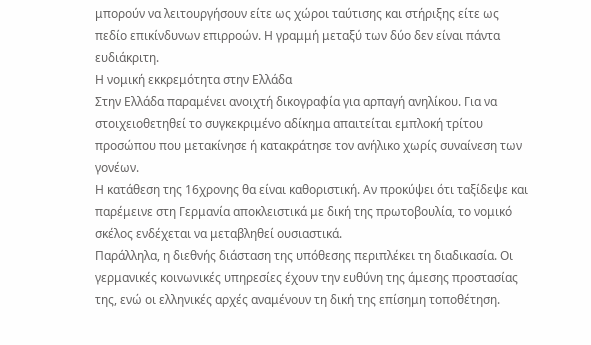μπορούν να λειτουργήσουν είτε ως χώροι ταύτισης και στήριξης είτε ως πεδίο επικίνδυνων επιρροών. Η γραμμή μεταξύ των δύο δεν είναι πάντα ευδιάκριτη.
Η νομική εκκρεμότητα στην Ελλάδα
Στην Ελλάδα παραμένει ανοιχτή δικογραφία για αρπαγή ανηλίκου. Για να στοιχειοθετηθεί το συγκεκριμένο αδίκημα απαιτείται εμπλοκή τρίτου προσώπου που μετακίνησε ή κατακράτησε τον ανήλικο χωρίς συναίνεση των γονέων.
Η κατάθεση της 16χρονης θα είναι καθοριστική. Αν προκύψει ότι ταξίδεψε και παρέμεινε στη Γερμανία αποκλειστικά με δική της πρωτοβουλία, το νομικό σκέλος ενδέχεται να μεταβληθεί ουσιαστικά.
Παράλληλα, η διεθνής διάσταση της υπόθεσης περιπλέκει τη διαδικασία. Οι γερμανικές κοινωνικές υπηρεσίες έχουν την ευθύνη της άμεσης προστασίας της, ενώ οι ελληνικές αρχές αναμένουν τη δική της επίσημη τοποθέτηση.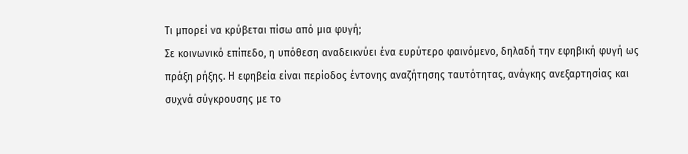Τι μπορεί να κρύβεται πίσω από μια φυγή;
Σε κοινωνικό επίπεδο, η υπόθεση αναδεικνύει ένα ευρύτερο φαινόμενο, δηλαδή την εφηβική φυγή ως πράξη ρήξης. Η εφηβεία είναι περίοδος έντονης αναζήτησης ταυτότητας, ανάγκης ανεξαρτησίας και συχνά σύγκρουσης με το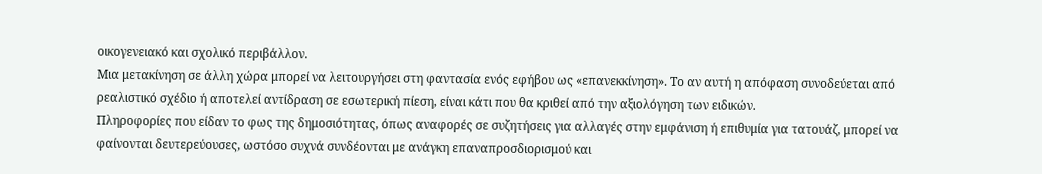οικογενειακό και σχολικό περιβάλλον.
Μια μετακίνηση σε άλλη χώρα μπορεί να λειτουργήσει στη φαντασία ενός εφήβου ως «επανεκκίνηση». Το αν αυτή η απόφαση συνοδεύεται από ρεαλιστικό σχέδιο ή αποτελεί αντίδραση σε εσωτερική πίεση, είναι κάτι που θα κριθεί από την αξιολόγηση των ειδικών.
Πληροφορίες που είδαν το φως της δημοσιότητας, όπως αναφορές σε συζητήσεις για αλλαγές στην εμφάνιση ή επιθυμία για τατουάζ, μπορεί να φαίνονται δευτερεύουσες, ωστόσο συχνά συνδέονται με ανάγκη επαναπροσδιορισμού και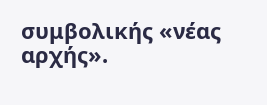συμβολικής «νέας αρχής».